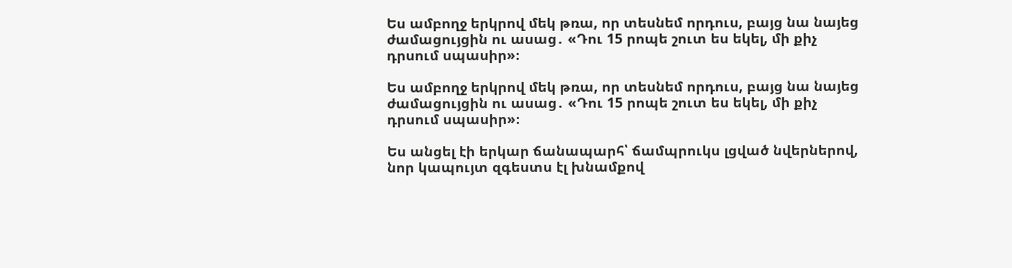Ես ամբողջ երկրով մեկ թռա, որ տեսնեմ որդուս, բայց նա նայեց ժամացույցին ու ասաց․ «Դու 15 րոպե շուտ ես եկել, մի քիչ դրսում սպասիր»։

Ես ամբողջ երկրով մեկ թռա, որ տեսնեմ որդուս, բայց նա նայեց ժամացույցին ու ասաց․ «Դու 15 րոպե շուտ ես եկել, մի քիչ դրսում սպասիր»։

Ես անցել էի երկար ճանապարհ՝ ճամպրուկս լցված նվերներով, նոր կապույտ զգեստս էլ խնամքով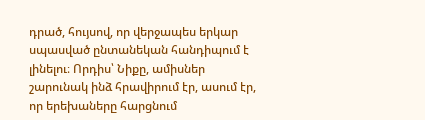դրած, հույսով, որ վերջապես երկար սպասված ընտանեկան հանդիպում է լինելու։ Որդիս՝ Նիքը, ամիսներ շարունակ ինձ հրավիրում էր, ասում էր, որ երեխաները հարցնում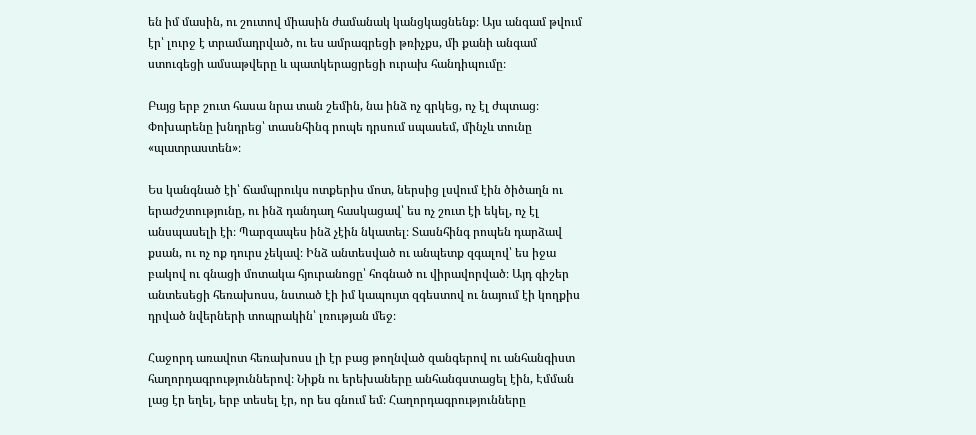են իմ մասին, ու շուտով միասին ժամանակ կանցկացնենք։ Այս անգամ թվում էր՝ լուրջ է տրամադրված, ու ես ամրագրեցի թռիչքս, մի քանի անգամ ստուգեցի ամսաթվերը և պատկերացրեցի ուրախ հանդիպումը։

Բայց երբ շուտ հասա նրա տան շեմին, նա ինձ ոչ գրկեց, ոչ էլ ժպտաց։ Փոխարենը խնդրեց՝ տասնհինգ րոպե դրսում սպասեմ, մինչև տունը «պատրաստեն»։

Ես կանգնած էի՝ ճամպրուկս ոտքերիս մոտ, ներսից լսվում էին ծիծաղն ու երաժշտությունը, ու ինձ դանդաղ հասկացավ՝ ես ոչ շուտ էի եկել, ոչ էլ անսպասելի էի։ Պարզապես ինձ չէին նկատել։ Տասնհինգ րոպեն դարձավ քսան, ու ոչ ոք դուրս չեկավ։ Ինձ անտեսված ու անպետք զգալով՝ ես իջա բակով ու գնացի մոտակա հյուրանոցը՝ հոգնած ու վիրավորված։ Այդ գիշեր անտեսեցի հեռախոսս, նստած էի իմ կապույտ զգեստով ու նայում էի կողքիս դրված նվերների տոպրակին՝ լռության մեջ։

Հաջորդ առավոտ հեռախոսս լի էր բաց թողնված զանգերով ու անհանգիստ հաղորդագրություններով։ Նիքն ու երեխաները անհանգստացել էին, Էմման լաց էր եղել, երբ տեսել էր, որ ես գնում եմ։ Հաղորդագրությունները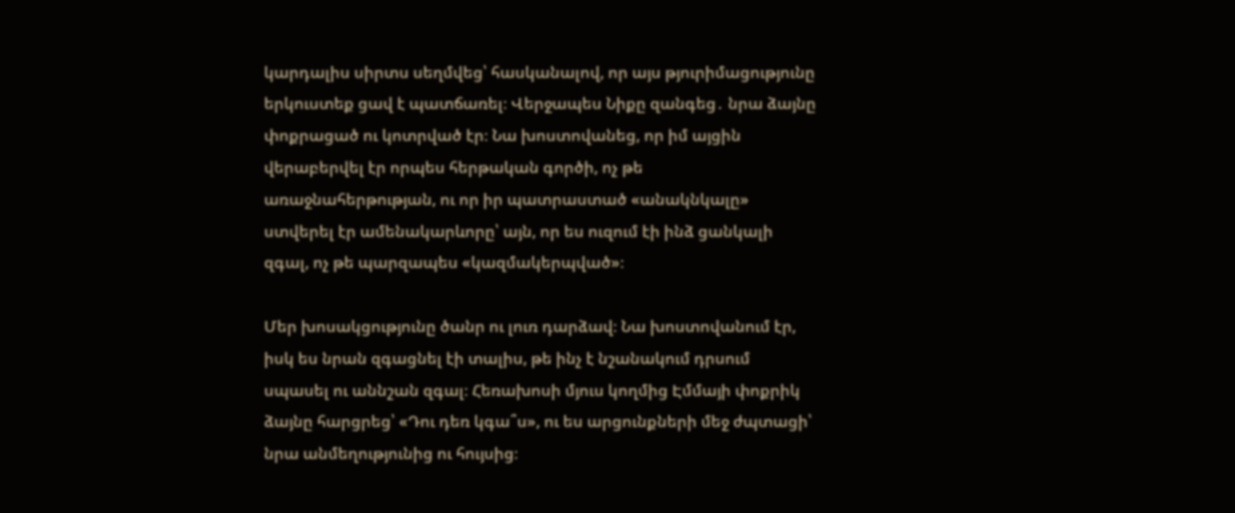կարդալիս սիրտս սեղմվեց՝ հասկանալով, որ այս թյուրիմացությունը երկուստեք ցավ է պատճառել։ Վերջապես Նիքը զանգեց․ նրա ձայնը փոքրացած ու կոտրված էր։ Նա խոստովանեց, որ իմ այցին վերաբերվել էր որպես հերթական գործի, ոչ թե առաջնահերթության, ու որ իր պատրաստած «անակնկալը» ստվերել էր ամենակարևորը՝ այն, որ ես ուզում էի ինձ ցանկալի զգալ, ոչ թե պարզապես «կազմակերպված»։

Մեր խոսակցությունը ծանր ու լուռ դարձավ։ Նա խոստովանում էր, իսկ ես նրան զգացնել էի տալիս, թե ինչ է նշանակում դրսում սպասել ու աննշան զգալ։ Հեռախոսի մյուս կողմից Էմմայի փոքրիկ ձայնը հարցրեց՝ «Դու դեռ կգա՞ս», ու ես արցունքների մեջ ժպտացի՝ նրա անմեղությունից ու հույսից։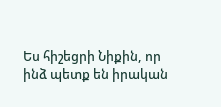Ես հիշեցրի Նիքին, որ ինձ պետք են իրական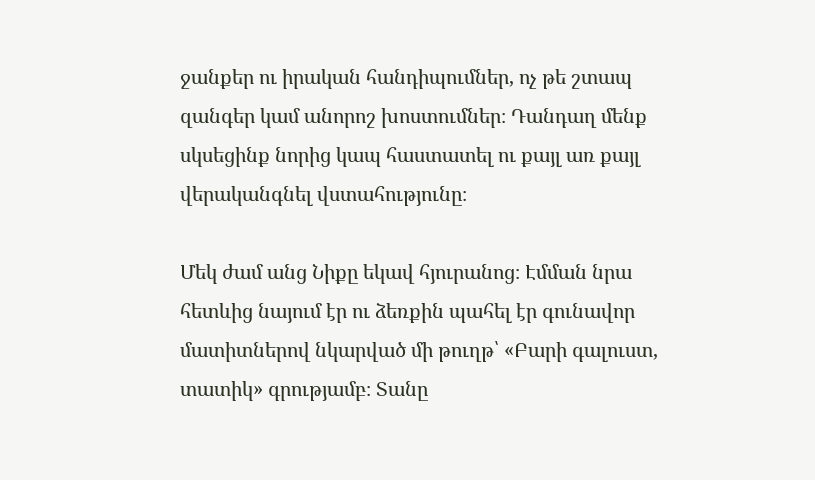ջանքեր ու իրական հանդիպումներ, ոչ թե շտապ զանգեր կամ անորոշ խոստումներ։ Դանդաղ մենք սկսեցինք նորից կապ հաստատել ու քայլ առ քայլ վերականգնել վստահությունը։

Մեկ ժամ անց Նիքը եկավ հյուրանոց։ Էմման նրա հետևից նայում էր ու ձեռքին պահել էր գունավոր մատիտներով նկարված մի թուղթ՝ «Բարի գալուստ, տատիկ» գրությամբ։ Տանը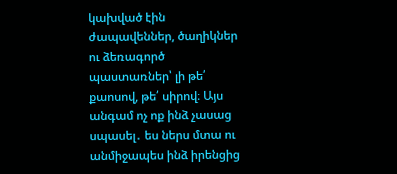կախված էին ժապավեններ, ծաղիկներ ու ձեռագործ պաստառներ՝ լի թե՛ քաոսով, թե՛ սիրով։ Այս անգամ ոչ ոք ինձ չասաց սպասել․ ես ներս մտա ու անմիջապես ինձ իրենցից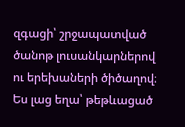զգացի՝ շրջապատված ծանոթ լուսանկարներով ու երեխաների ծիծաղով։ Ես լաց եղա՝ թեթևացած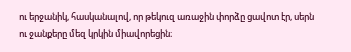ու երջանիկ, հասկանալով, որ թեկուզ առաջին փորձը ցավոտ էր, սերն ու ջանքերը մեզ կրկին միավորեցին։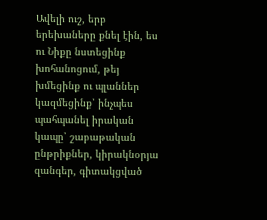Ավելի ուշ, երբ երեխաները քնել էին, ես ու Նիքը նստեցինք խոհանոցում, թեյ խմեցինք ու պլաններ կազմեցինք՝ ինչպես պահպանել իրական կապը՝ շաբաթական ընթրիքներ, կիրակնօրյա զանգեր, գիտակցված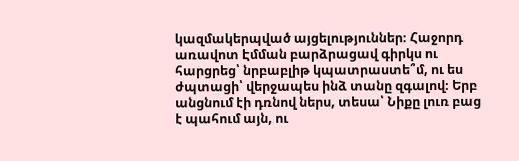կազմակերպված այցելություններ։ Հաջորդ առավոտ Էմման բարձրացավ գիրկս ու հարցրեց՝ նրբաբլիթ կպատրաստե՞մ, ու ես ժպտացի՝ վերջապես ինձ տանը զգալով։ Երբ անցնում էի դռնով ներս, տեսա՝ Նիքը լուռ բաց է պահում այն, ու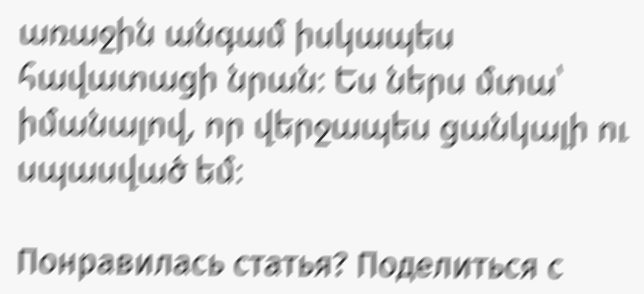առաջին անգամ իսկապես հավատացի նրան։ Ես ներս մտա՝ իմանալով, որ վերջապես ցանկալի ու սպասված եմ։

Понравилась статья? Поделиться с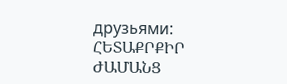друзьями:
ՀԵՏԱՔՐՔԻՐ ԺԱՄԱՆՑ